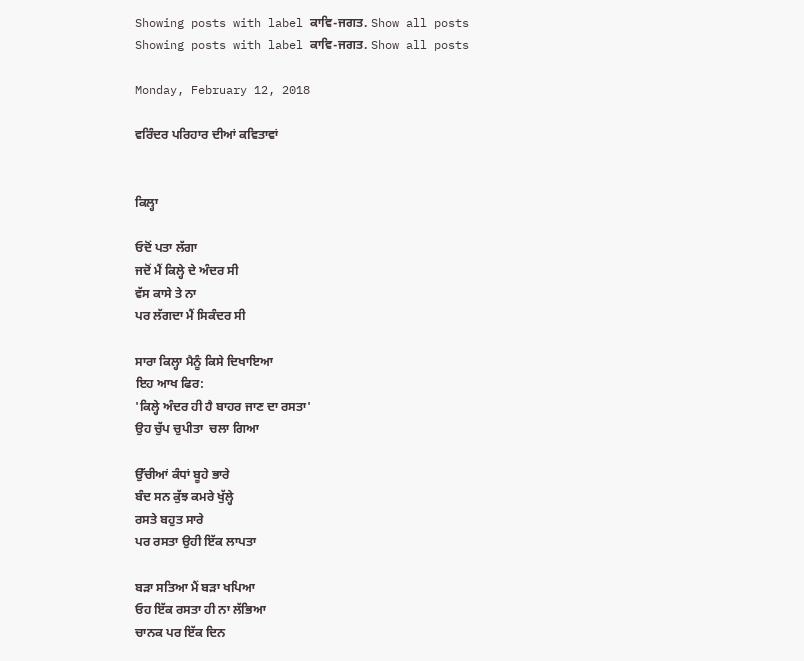Showing posts with label ਕਾਵਿ-ਜਗਤ. Show all posts
Showing posts with label ਕਾਵਿ-ਜਗਤ. Show all posts

Monday, February 12, 2018

ਵਰਿੰਦਰ ਪਰਿਹਾਰ ਦੀਆਂ ਕਵਿਤਾਵਾਂ


ਕਿਲ੍ਹਾ

ਓਦੋਂ ਪਤਾ ਲੱਗਾ
ਜਦੋਂ ਮੈਂ ਕਿਲ੍ਹੇ ਦੇ ਅੰਦਰ ਸੀ
ਵੱਸ ਕਾਸੇ ਤੇ ਨਾ
ਪਰ ਲੱਗਦਾ ਮੈਂ ਸਿਕੰਦਰ ਸੀ

ਸਾਰਾ ਕਿਲ੍ਹਾ ਮੈਨੂੰ ਕਿਸੇ ਦਿਖਾਇਆ
ਇਹ ਆਖ ਫਿਰ:
'ਕਿਲ੍ਹੇ ਅੰਦਰ ਹੀ ਹੈ ਬਾਹਰ ਜਾਣ ਦਾ ਰਸਤਾ'
ਉਹ ਚੁੱਪ ਚੁਪੀਤਾ  ਚਲਾ ਗਿਆ

ਉੱਚੀਆਂ ਕੰਧਾਂ ਬੂਹੇ ਭਾਰੇ
ਬੰਦ ਸਨ ਕੁੱਝ ਕਮਰੇ ਖੁੱਲ੍ਹੇ
ਰਸਤੇ ਬਹੁਤ ਸਾਰੇ
ਪਰ ਰਸਤਾ ਉਹੀ ਇੱਕ ਲਾਪਤਾ

ਬੜਾ ਸਤਿਆ ਮੈਂ ਬੜਾ ਖਪਿਆ
ਓਹ ਇੱਕ ਰਸਤਾ ਹੀ ਨਾ ਲੱਭਿਆ
ਚਾਨਕ ਪਰ ਇੱਕ ਦਿਨ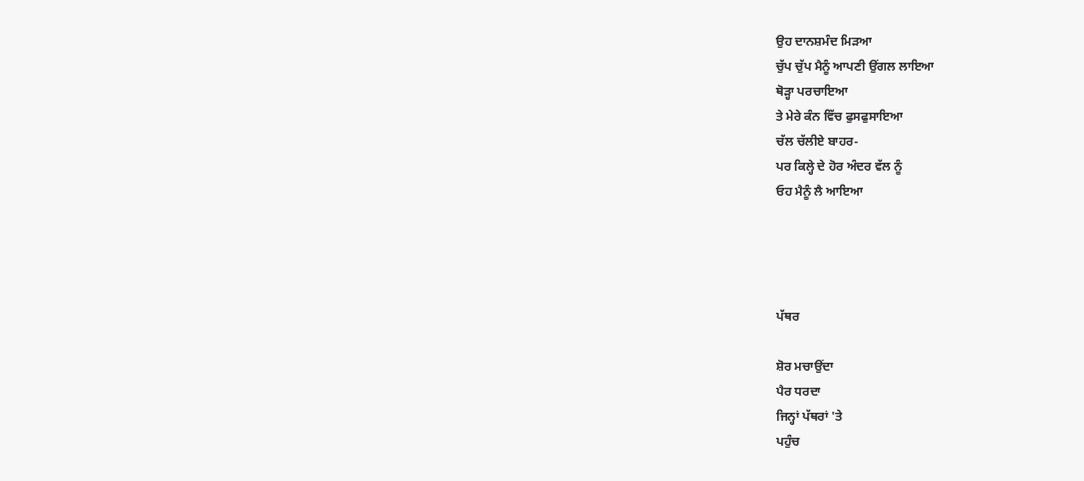ਉਹ ਦਾਨਸ਼ਮੰਦ ਮਿੜਆ
ਚੁੱਪ ਚੁੱਪ ਮੈਨੂੰ ਆਪਣੀ ਉਂਗਲ ਲਾਇਆ
ਥੋੜ੍ਹਾ ਪਰਚਾਇਆ
ਤੇ ਮੇਰੇ ਕੰਨ ਵਿੱਚ ਫੁਸਫੁਸਾਇਆ
ਚੱਲ ਚੱਲੀਏ ਬਾਹਰ-
ਪਰ ਕਿਲ੍ਹੇ ਦੇ ਹੋਰ ਅੰਦਰ ਵੱਲ ਨੂੰ
ਓਹ ਮੈਨੂੰ ਲੈ ਆਇਆ




ਪੱਥਰ

ਸ਼ੋਰ ਮਚਾਉਂਦਾ
ਪੈਰ ਧਰਦਾ
ਜਿਨ੍ਹਾਂ ਪੱਥਰਾਂ 'ਤੇ
ਪਹੁੰਚ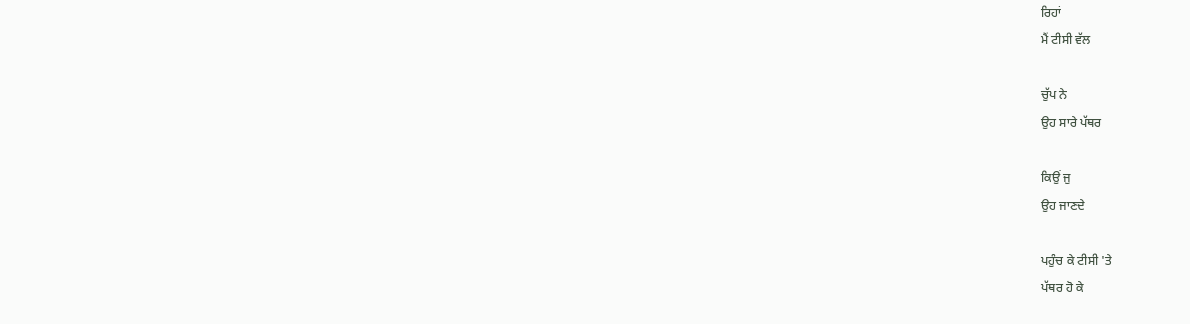ਰਿਹਾਂ
ਮੈਂ ਟੀਸੀ ਵੱਲ

ਚੁੱਪ ਨੇ
ਉਹ ਸਾਰੇ ਪੱਥਰ

ਕਿਉਂ ਜੁ
ਉਹ ਜਾਣਦੇ

ਪਹੁੰਚ ਕੇ ਟੀਸੀ 'ਤੇ
ਪੱਥਰ ਹੋ ਕੇ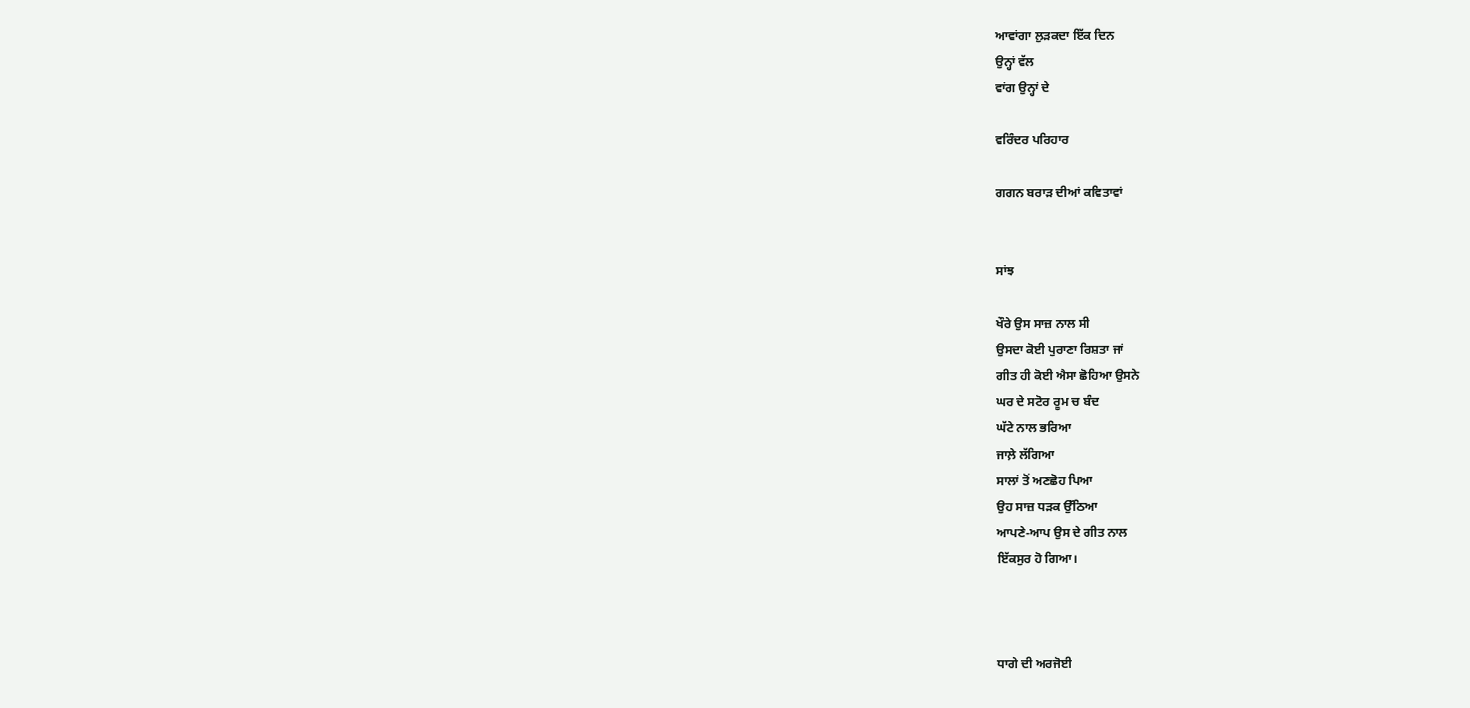ਆਵਾਂਗਾ ਲੁੜਕਦਾ ਇੱਕ ਦਿਨ
ਉਨ੍ਹਾਂ ਵੱਲ
ਵਾਂਗ ਉਨ੍ਹਾਂ ਦੇ

ਵਰਿੰਦਰ ਪਰਿਹਾਰ

ਗਗਨ ਬਰਾੜ ਦੀਆਂ ਕਵਿਤਾਵਾਂ


ਸਾਂਝ

ਖੌਰੇ ਉਸ ਸਾਜ਼ ਨਾਲ ਸੀ
ਉਸਦਾ ਕੋਈ ਪੁਰਾਣਾ ਰਿਸ਼ਤਾ ਜਾਂ
ਗੀਤ ਹੀ ਕੋਈ ਐਸਾ ਛੋਹਿਆ ਉਸਨੇ
ਘਰ ਦੇ ਸਟੋਰ ਰੂਮ ਚ ਬੰਦ
ਘੱਟੇ ਨਾਲ ਭਰਿਆ
ਜਾਲ਼ੇ ਲੱਗਿਆ
ਸਾਲਾਂ ਤੋਂ ਅਣਛੋਹ ਪਿਆ
ਉਹ ਸਾਜ਼ ਧੜਕ ਉੱਠਿਆ
ਆਪਣੇ-ਆਪ ਉਸ ਦੇ ਗੀਤ ਨਾਲ
ਇੱਕਸੁਰ ਹੋ ਗਿਆ।



ਧਾਗੇ ਦੀ ਅਰਜੋਈ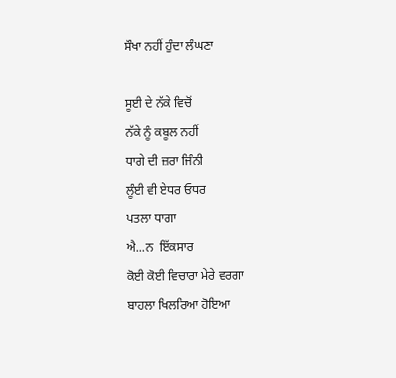ਸੌਖਾ ਨਹੀਂ ਹੁੰਦਾ ਲੰਘਣਾ

ਸੂਈ ਦੇ ਨੱਕੇ ਵਿਚੋਂ
ਨੱਕੇ ਨੂੰ ਕਬੂਲ ਨਹੀਂ
ਧਾਗੇ ਦੀ ਜ਼ਰਾ ਜਿੰਨੀ
ਲੂੰਈ ਵੀ ਏਧਰ ਓਧਰ
ਪਤਲਾ ਧਾਗਾ
ਐ...ਨ  ਇੱਕਸਾਰ
ਕੋਈ ਕੋਈ ਵਿਚਾਰਾ ਮੇਰੇ ਵਰਗਾ
ਬਾਹਲਾ ਖਿਲਰਿਆ ਹੋਇਆ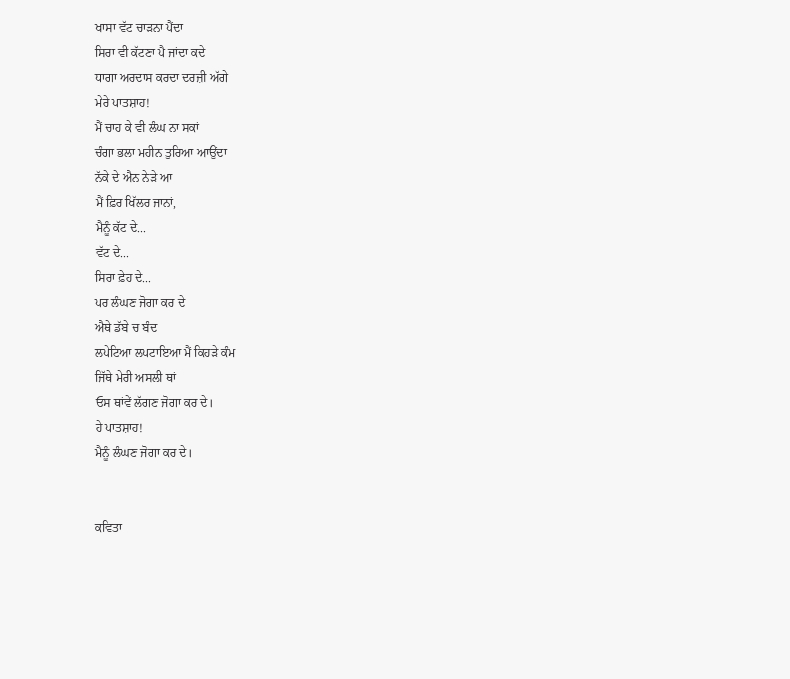ਖਾਸਾ ਵੱਟ ਚਾੜਨਾ ਪੈਂਦਾ
ਸਿਰਾ ਵੀ ਕੱਟਣਾ ਪੈ ਜਾਂਦਾ ਕਦੇ
ਧਾਗਾ ਅਰਦਾਸ ਕਰਦਾ ਦਰਜ਼ੀ ਅੱਗੇ
ਮੇਰੇ ਪਾਤਸ਼ਾਹ!
ਮੈਂ ਚਾਹ ਕੇ ਵੀ ਲੰਘ ਨਾ ਸਕਾਂ
ਚੰਗਾ ਭਲਾ ਮਹੀਨ ਤੁਰਿਆ ਆਉਂਦਾ
ਨੱਕੇ ਦੇ ਐਨ ਨੇੜੇ ਆ
ਮੈਂ ਫ਼ਿਰ ਖਿੱਲਰ ਜਾਨਾਂ,
ਮੈਨੂੰ ਕੱਟ ਦੇ...
ਵੱਟ ਦੇ...
ਸਿਰਾ ਫ਼ੇਹ ਦੇ...
ਪਰ ਲੰਘਣ ਜੋਗਾ ਕਰ ਦੇ
ਐਥੇ ਡੱਬੇ ਚ ਬੰਦ
ਲਪੇਟਿਆ ਲਪਟਾਇਆ ਮੈਂ ਕਿਹੜੇ ਕੰਮ
ਜਿੱਥੇ ਮੇਰੀ ਅਸਲੀ ਥਾਂ
ਓਸ ਥਾਂਵੇਂ ਲੱਗਣ ਜੋਗਾ ਕਰ ਦੇ।
ਹੇ ਪਾਤਸ਼ਾਹ!
ਮੈਨੂੰ ਲੰਘਣ ਜੋਗਾ ਕਰ ਦੇ।


ਕਵਿਤਾ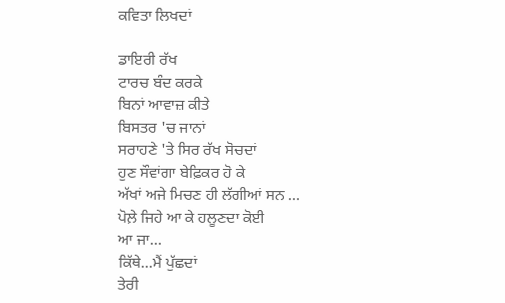ਕਵਿਤਾ ਲਿਖਦਾਂ

ਡਾਇਰੀ ਰੱਖ
ਟਾਰਚ ਬੰਦ ਕਰਕੇ
ਬਿਨਾਂ ਆਵਾਜ਼ ਕੀਤੇ
ਬਿਸਤਰ 'ਚ ਜਾਨਾਂ
ਸਰਾਹਣੇ 'ਤੇ ਸਿਰ ਰੱਖ ਸੋਚਦਾਂ
ਹੁਣ ਸੌਵਾਂਗਾ ਬੇਫ਼ਿਕਰ ਹੋ ਕੇ
ਅੱਖਾਂ ਅਜੇ ਮਿਚਣ ਹੀ ਲੱਗੀਆਂ ਸਨ …
ਪੋਲ਼ੇ ਜਿਹੇ ਆ ਕੇ ਹਲੂਣਦਾ ਕੋਈ
ਆ ਜਾ…
ਕਿੱਥੇ...ਮੈਂ ਪੁੱਛਦਾਂ
ਤੇਰੀ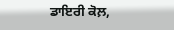ਡਾਇਰੀ ਕੋਲ਼,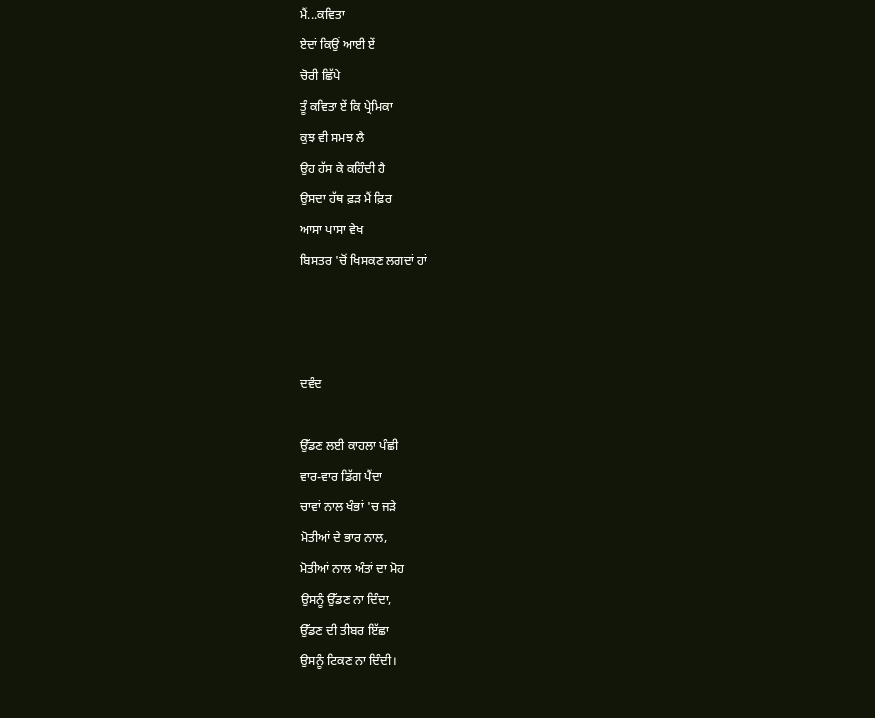ਮੈਂ...ਕਵਿਤਾ
ਏਦਾਂ ਕਿਉਂ ਆਈ ਏਂ
ਚੋਰੀ ਛਿੱਪੇ
ਤੂੰ ਕਵਿਤਾ ਏਂ ਕਿ ਪ੍ਰੇਮਿਕਾ
ਕੁਝ ਵੀ ਸਮਝ ਲੈ
ਉਹ ਹੱਸ ਕੇ ਕਹਿੰਦੀ ਹੈ
ਉਸਦਾ ਹੱਥ ਫ਼ੜ ਮੈਂ ਫ਼ਿਰ
ਆਸਾ ਪਾਸਾ ਵੇਖ
ਬਿਸਤਰ 'ਚੋਂ ਖਿਸਕਣ ਲਗਦਾਂ ਹਾਂ



ਦਵੰਦ

ਉੱਡਣ ਲਈ ਕਾਹਲਾ ਪੰਛੀ
ਵਾਰ-ਵਾਰ ਡਿੱਗ ਪੈਂਦਾ
ਚਾਵਾਂ ਨਾਲ ਖੰਭਾਂ 'ਚ ਜੜੇ
ਮੋਤੀਆਂ ਦੇ ਭਾਰ ਨਾਲ,
ਮੋਤੀਆਂ ਨਾਲ ਅੰਤਾਂ ਦਾ ਮੋਹ
ਉਸਨੂੰ ਉੱਡਣ ਨਾ ਦਿੰਦਾ,
ਉੱਡਣ ਦੀ ਤੀਬਰ ਇੱਛਾ
ਉਸਨੂੰ ਟਿਕਣ ਨਾ ਦਿੰਦੀ।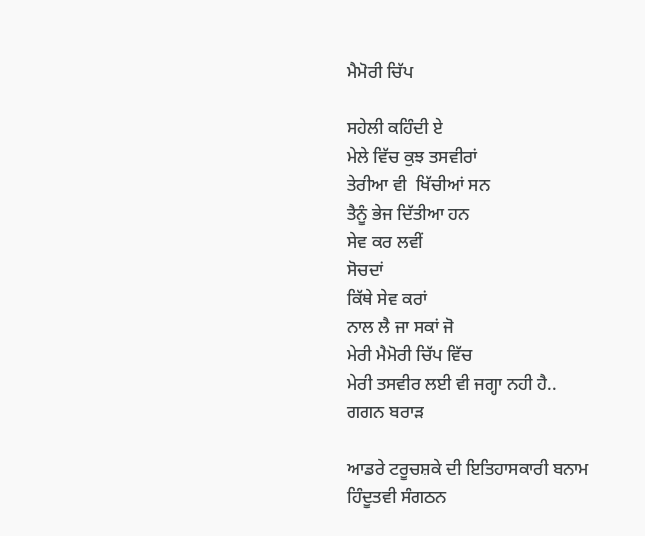ਮੈਮੋਰੀ ਚਿੱਪ

ਸਹੇਲੀ ਕਹਿੰਦੀ ਏ
ਮੇਲੇ ਵਿੱਚ ਕੁਝ ਤਸਵੀਰਾਂ
ਤੇਰੀਆ ਵੀ  ਖਿੱਚੀਆਂ ਸਨ
ਤੈਨੂੰ ਭੇਜ ਦਿੱਤੀਆ ਹਨ
ਸੇਵ ਕਰ ਲਵੀਂ
ਸੋਚਦਾਂ
ਕਿੱਥੇ ਸੇਵ ਕਰਾਂ
ਨਾਲ ਲੈ ਜਾ ਸਕਾਂ ਜੋ
ਮੇਰੀ ਮੈਮੋਰੀ ਚਿੱਪ ਵਿੱਚ
ਮੇਰੀ ਤਸਵੀਰ ਲਈ ਵੀ ਜਗ੍ਹਾ ਨਹੀ ਹੈ..
ਗਗਨ ਬਰਾੜ

ਆਡਰੇ ਟਰੂਚਸ਼ਕੇ ਦੀ ਇਤਿਹਾਸਕਾਰੀ ਬਨਾਮ ਹਿੰਦੂਤਵੀ ਸੰਗਠਨ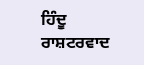ਹਿੰਦੂ ਰਾਸ਼ਟਰਵਾਦ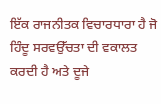ਇੱਕ ਰਾਜਨੀਤਕ ਵਿਚਾਰਧਾਰਾ ਹੈ ਜੋ ਹਿੰਦੂ ਸਰਵਉੱਚਤਾ ਦੀ ਵਕਾਲਤ ਕਰਦੀ ਹੈ ਅਤੇ ਦੂਜੇ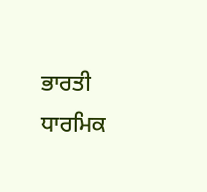ਭਾਰਤੀ ਧਾਰਮਿਕ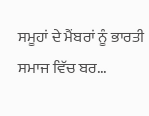ਸਮੂਹਾਂ ਦੇ ਮੈਂਬਰਾਂ ਨੂੰ ਭਾਰਤੀ ਸਮਾਜ ਵਿੱਚ ਬਰ...